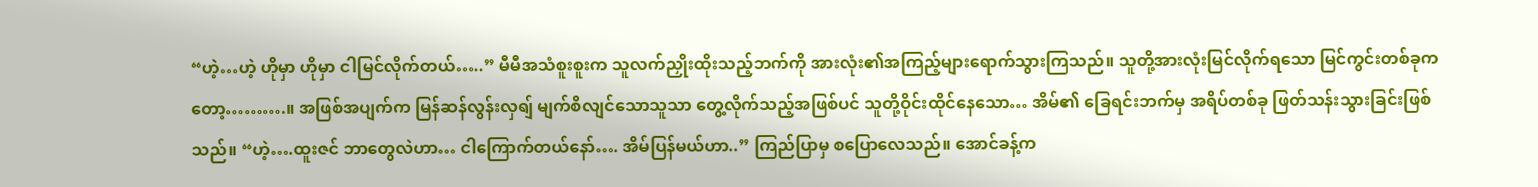“ဟဲ့…ဟဲ့ ဟိုမှာ ဟိုမှာ ငါမြင်လိုက်တယ်…..” မီမီအသံစူးစူးက သူလက်ညှိုးထိုးသည့်ဘက်ကို အားလုံး၏အကြည့်များရောက်သွားကြသည်။ သူတို့အားလုံးမြင်လိုက်ရသော မြင်ကွင်းတစ်ခုကတော့……….။ အဖြစ်အပျက်က မြန်ဆန်လွန်းလှရျ် မျက်စိလျင်သောသူသာ တွေ့လိုက်သည့်အဖြစ်ပင် သူတို့ဝိုင်းထိုင်နေသော… အိမ်၏ ခြေရင်းဘက်မှ အရိပ်တစ်ခု ဖြတ်သန်းသွားခြင်းဖြစ်သည်။ “ဟဲ့….ထူးဇင် ဘာတွေလဲဟာ… ငါကြောက်တယ်နော်…. အိမ်ပြန်မယ်ဟာ..” ကြည်ပြာမှ စပြောလေသည်။ အောင်ခန့်က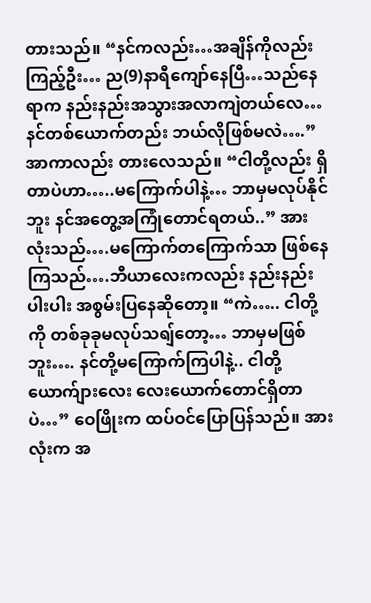တားသည်။ “နင်ကလည်း…အချိန်ကိုလည်းကြည့်ဦး… ည(9)နာရီကျော်နေပြီ…သည်နေရာက နည်းနည်းအသွားအလာကျဲတယ်လေ… နင်တစ်ယောက်တည်း ဘယ်လိုဖြစ်မလဲ….” အာကာလည်း တားလေသည်။ “ငါတို့လည်း ရှိတာပဲဟာ…..မကြောက်ပါနဲ့… ဘာမှမလုပ်နိုင်ဘူး နင်အတွေ့အကြုံတောင်ရတယ်..” အားလုံးသည်….မကြောက်တကြောက်သာ ဖြစ်နေကြသည်….ဘီယာလေးကလည်း နည်းနည်းပါးပါး အစွမ်းပြနေဆိုတော့။ “ကဲ….. ငါတို့ကို တစ်ခုခုမလုပ်သရျ်တော့… ဘာမှမဖြစ်ဘူး…. နင်တို့မကြောက်ကြပါနဲ့.. ငါတို့ယောက်ျားလေး လေးယောက်တောင်ရှိတာပဲ…” ဝေဖြိုးက ထပ်ဝင်ပြောပြန်သည်။ အားလုံးက အ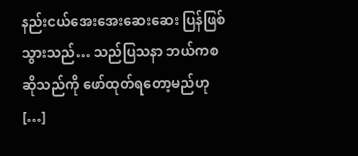နည်းငယ်အေးအေးဆေးဆေး ပြန်ဖြစ်သွားသည်… သည်ပြသနာ ဘယ်ကစဆိုသည်ကို ဖော်ထုတ်ရတော့မည်ဟု […]